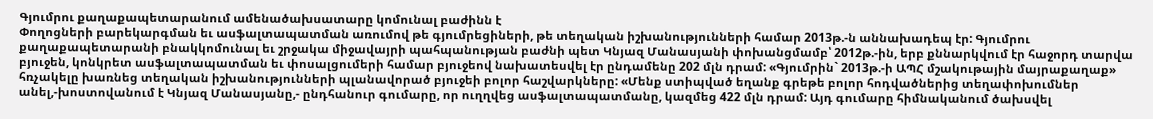Գյումրու քաղաքապետարանում ամենածախսատարը կոմունալ բաժինն է
Փողոցների բարեկարգման եւ ասֆալտապատման առումով թե գյումրեցիների, թե տեղական իշխանությունների համար 2013թ.-ն աննախադեպ էր: Գյումրու քաղաքապետարանի բնակկոմունալ եւ շրջակա միջավայրի պահպանության բաժնի պետ Կնյազ Մանասյանի փոխանցմամբ՝ 2012թ.-ին, երբ քննարկվում էր հաջորդ տարվա բյուջեն, կոնկրետ ասֆալտապատման եւ փոսալցումերի համար բյուջեով նախատեսվել էր ընդամենը 202 մլն դրամ: «Գյումրին` 2013թ.-ի ԱՊՀ մշակութային մայրաքաղաք» հռչակելը խառնեց տեղական իշխանությունների պլանավորած բյուջեի բոլոր հաշվարկները: «Մենք ստիպված եղանք գրեթե բոլոր հոդվածներից տեղափոխումներ անել,-խոստովանում է Կնյազ Մանասյանը,- ընդհանուր գումարը, որ ուղղվեց ասֆալտապատմանը, կազմեց 422 մլն դրամ: Այդ գումարը հիմնականում ծախսվել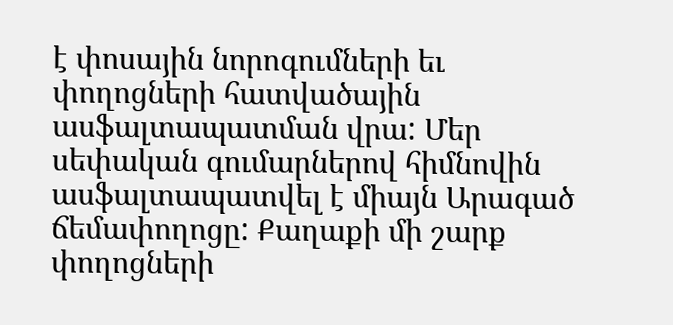է փոսային նորոգումների եւ փողոցների հատվածային ասֆալտապատման վրա: Մեր սեփական գումարներով հիմնովին ասֆալտապատվել է միայն Արագած ճեմափողոցը: Քաղաքի մի շարք փողոցների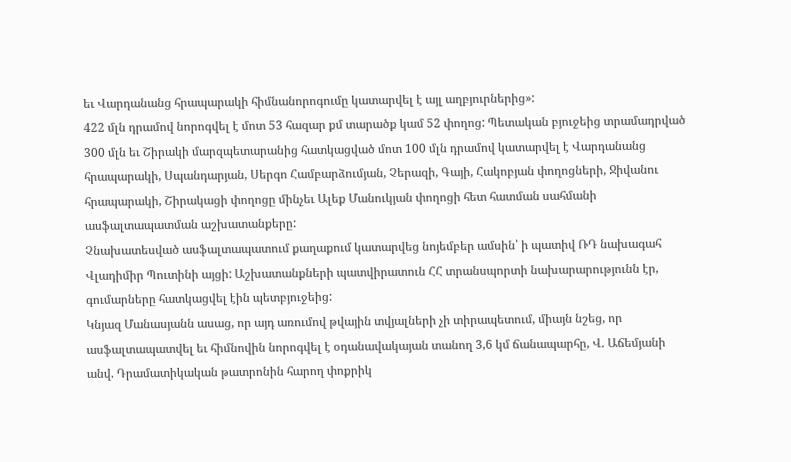եւ Վարդանանց հրապարակի հիմնանորոգումը կատարվել է այլ աղբյուրներից»:
422 մլն դրամով նորոգվել է մոտ 53 հազար քմ տարածք կամ 52 փողոց: Պետական բյուջեից տրամադրված 300 մլն եւ Շիրակի մարզպետարանից հատկացված մոտ 100 մլն դրամով կատարվել է Վարդանանց հրապարակի, Սպանդարյան, Սերգո Համբարձումյան, Չերազի, Գայի, Հակոբյան փողոցների, Ջիվանու հրապարակի, Շիրակացի փողոցը մինչեւ Ալեք Մանուկյան փողոցի հետ հատման սահմանի ասֆալտապատման աշխատանքերը:
Չնախատեսված ասֆալտապատում քաղաքում կատարվեց նոյեմբեր ամսին՝ ի պատիվ ՌԴ նախագահ Վլադիմիր Պուտինի այցի: Աշխատանքների պատվիրատուն ՀՀ տրանսպորտի նախարարությունն էր, գումարները հատկացվել էին պետբյուջեից:
Կնյազ Մանասյանն ասաց, որ այդ առումով թվային տվյալների չի տիրապետում, միայն նշեց, որ ասֆալտապատվել եւ հիմնովին նորոգվել է օդանավակայան տանող 3,6 կմ ճանապարհը, Վ. Աճեմյանի անվ. Դրամատիկական թատրոնին հարող փոքրիկ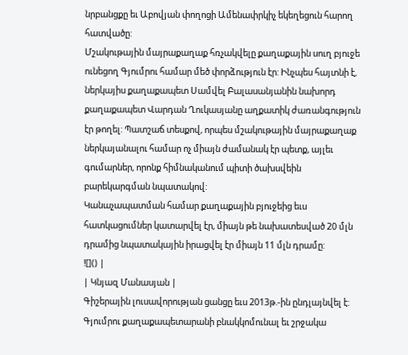նրբանցքը եւ Աբովյան փողոցի Ամենափրկիչ եկեղեցուն հարող հատվածը:
Մշակութային մայրաքաղաք հռչակվելը քաղաքային սուղ բյուջե ունեցող Գյումրու համար մեծ փորձություն էր: Ինչպես հայտնի է, ներկայիս քաղաքապետ Սամվել Բալասանյանին նախորդ քաղաքապետ Վարդան Ղուկասյանը աղքատիկ ժառանգություն էր թողել: Պատշաճ տեսքով, որպես մշակութային մայրաքաղաք ներկայանալու համար ոչ միայն ժամանակ էր պետք, այլեւ գումարներ, որոնք հիմնականում պիտի ծախսվեին բարեկարգման նպատակով:
Կանաչապատման համար քաղաքային բյուջեից եւս հատկացումներ կատարվել էր, միայն թե նախատեսված 20 մլն դրամից նպատակային իրացվել էր միայն 11 մլն դրամը:
![]() |
| Կնյազ Մանասյան |
Գիշերային լուսավորության ցանցը եւս 2013թ.-ին ընդլայնվել է: Գյումրու քաղաքապետարանի բնակկոմունալ եւ շրջակա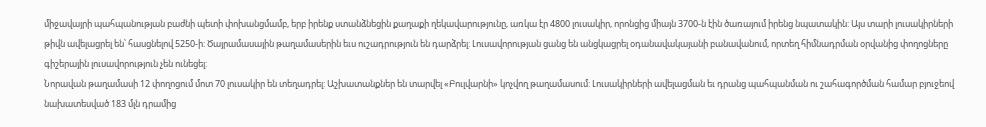միջավայրի պահպանության բաժնի պետի փոխանցմամբ, երբ իրենք ստանձնեցին քաղաքի ղեկավարությունը, առկա էր 4800 լուսակիր, որոնցից միայն 3700-ն էին ծառայում իրենց նպատակին: Այս տարի լուսակիրների թիվն ավելացրել են՝ հասցնելով 5250-ի: Ծայրամասային թաղամասերին եւս ուշադրություն են դարձրել: Լուսավորության ցանց են անցկացրել օդանավակայանի բանավանում, որտեղ հիմնադրման օրվանից փողոցները գիշերային լուսավորություն չեն ունեցել:
Նորավան թաղամասի 12 փողոցում մոտ 70 լուսակիր են տեղադրել: Աշխատանքներ են տարվել «Բուլվարնի» կոչվող թաղամասում: Լուսակիրների ավելացման եւ դրանց պահպանման ու շահագործման համար բյուջեով նախատեսված 183 մլն դրամից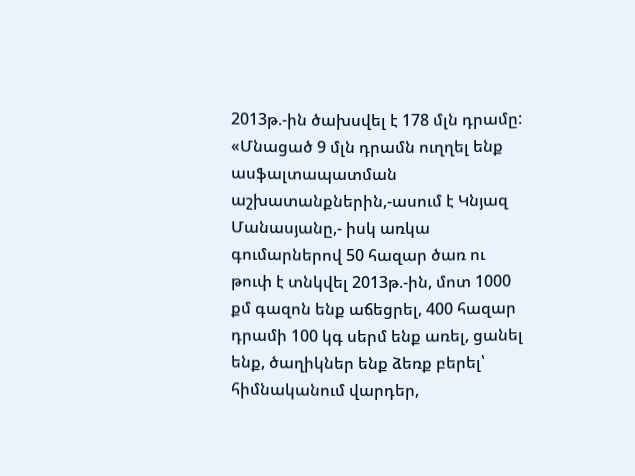2013թ.-ին ծախսվել է 178 մլն դրամը:
«Մնացած 9 մլն դրամն ուղղել ենք ասֆալտապատման աշխատանքներին,-ասում է Կնյազ Մանասյանը,- իսկ առկա գումարներով 50 հազար ծառ ու թուփ է տնկվել 2013թ.-ին, մոտ 1000 քմ գազոն ենք աճեցրել, 400 հազար դրամի 100 կգ սերմ ենք առել, ցանել ենք, ծաղիկներ ենք ձեռք բերել՝ հիմնականում վարդեր,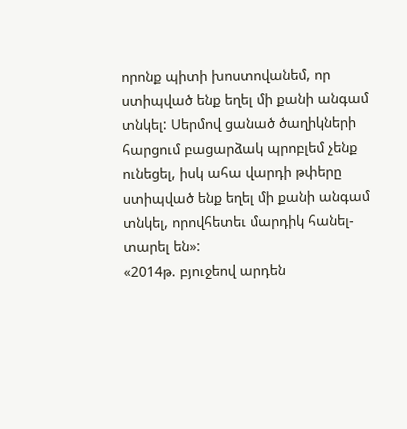որոնք պիտի խոստովանեմ, որ ստիպված ենք եղել մի քանի անգամ տնկել: Սերմով ցանած ծաղիկների հարցում բացարձակ պրոբլեմ չենք ունեցել, իսկ ահա վարդի թփերը ստիպված ենք եղել մի քանի անգամ տնկել, որովհետեւ մարդիկ հանել-տարել են»:
«2014թ. բյուջեով արդեն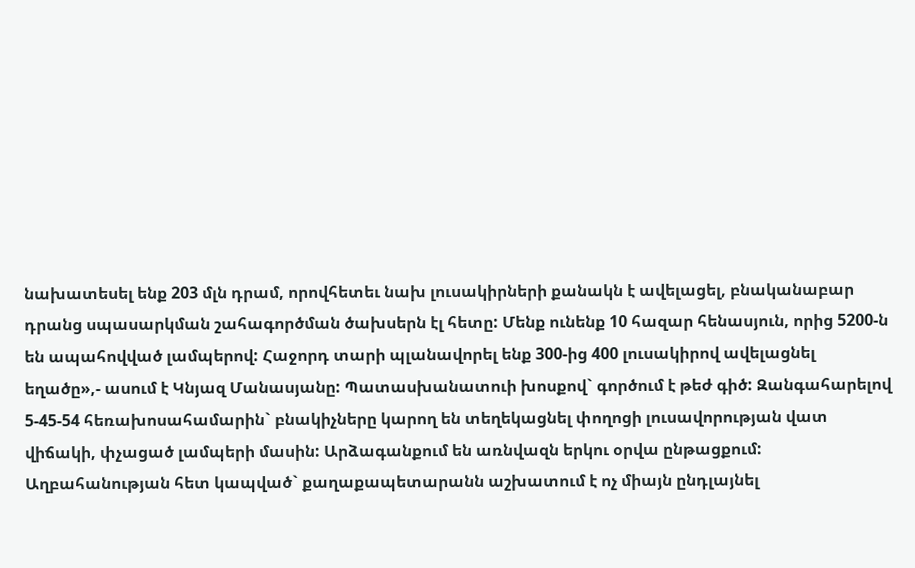նախատեսել ենք 203 մլն դրամ, որովհետեւ նախ լուսակիրների քանակն է ավելացել, բնականաբար դրանց սպասարկման շահագործման ծախսերն էլ հետը: Մենք ունենք 10 հազար հենասյուն, որից 5200-ն են ապահովված լամպերով: Հաջորդ տարի պլանավորել ենք 300-ից 400 լուսակիրով ավելացնել եղածը»,- ասում է Կնյազ Մանասյանը: Պատասխանատուի խոսքով` գործում է թեժ գիծ: Զանգահարելով 5-45-54 հեռախոսահամարին` բնակիչները կարող են տեղեկացնել փողոցի լուսավորության վատ վիճակի, փչացած լամպերի մասին: Արձագանքում են առնվազն երկու օրվա ընթացքում:
Աղբահանության հետ կապված` քաղաքապետարանն աշխատում է ոչ միայն ընդլայնել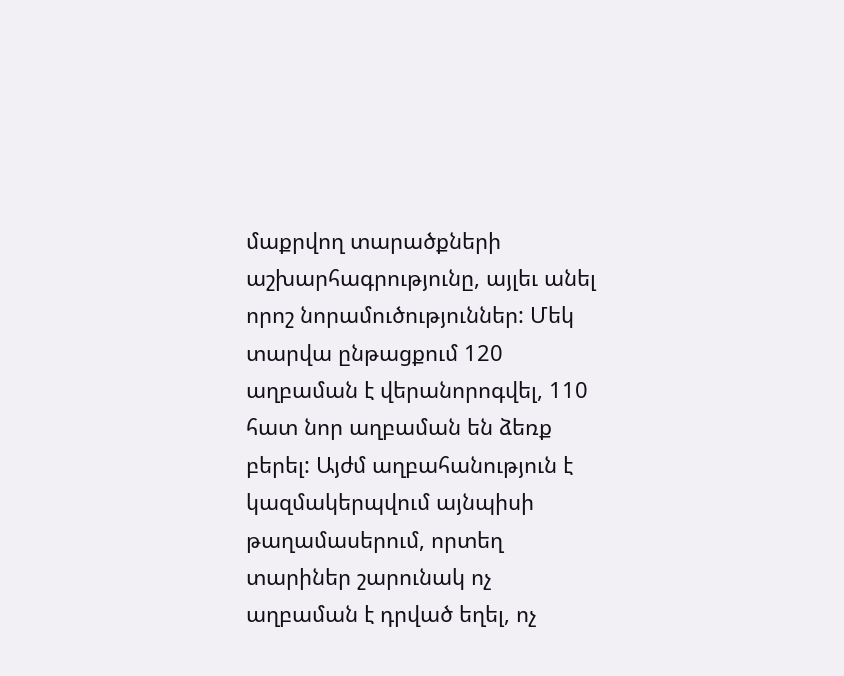մաքրվող տարածքների աշխարհագրությունը, այլեւ անել որոշ նորամուծություններ: Մեկ տարվա ընթացքում 120 աղբաման է վերանորոգվել, 110 հատ նոր աղբաման են ձեռք բերել: Այժմ աղբահանություն է կազմակերպվում այնպիսի թաղամասերում, որտեղ տարիներ շարունակ ոչ աղբաման է դրված եղել, ոչ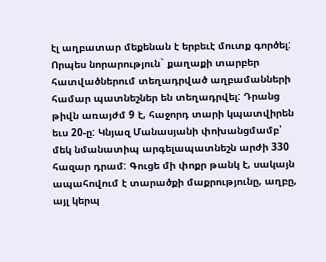էլ աղբատար մեքենան է երբեւէ մուտք գործել:
Որպես նորարություն` քաղաքի տարբեր հատվածներում տեղադրված աղբամանների համար պատնեշներ են տեղադրվել: Դրանց թիվն առայժմ 9 է, հաջորդ տարի կպատվիրեն եւս 20-ը: Կնյազ Մանասյանի փոխանցմամբ՝ մեկ նմանատիպ արգելապատնեշն արժի 330 հազար դրամ: Գուցե մի փոքր թանկ է, սակայն ապահովում է տարածքի մաքրությունը, աղբը, այլ կերպ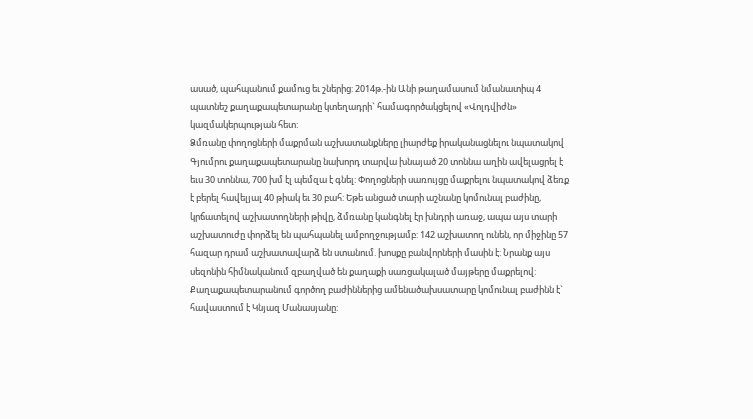ասած, պահպանում քամուց եւ շներից: 2014թ.-ին Անի թաղամասում նմանատիպ 4 պատնեշ քաղաքապետարանը կտեղադրի` համագործակցելով «Վոլդվիժն» կազմակերպության հետ:
Ձմռանը փողոցների մաքրման աշխատանքները լիարժեք իրականացնելու նպատակով Գյումրու քաղաքապետարանը նախորդ տարվա խնայած 20 տոննա աղին ավելացրել է եւս 30 տոննա, 700 խմ էլ պեմզա է գնել: Փողոցների սառույցը մաքրելու նպատակով ձեռք է բերել հավելյալ 40 թիակ եւ 30 բահ: Եթե անցած տարի աշնանը կոմունալ բաժինը, կրճատելով աշխատողների թիվը, ձմռանը կանգնել էր խնդրի առաջ, ապա այս տարի աշխատուժը փորձել են պահպանել ամբողջությամբ: 142 աշխատող ունեն, որ միջինը 57 հազար դրամ աշխատավարձ են ստանում. խոսքը բանվորների մասին է: Նրանք այս սեզոնին հիմնականում զբաղված են քաղաքի սառցակալած մայթերը մաքրելով:
Քաղաքապետարանում գործող բաժիններից ամենածախսատարը կոմունալ բաժինն է` հավաստում է Կնյազ Մանասյանը: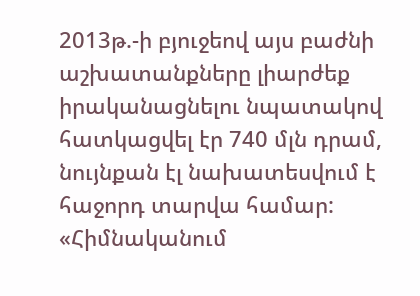2013թ.-ի բյուջեով այս բաժնի աշխատանքները լիարժեք իրականացնելու նպատակով հատկացվել էր 740 մլն դրամ, նույնքան էլ նախատեսվում է հաջորդ տարվա համար: «Հիմնականում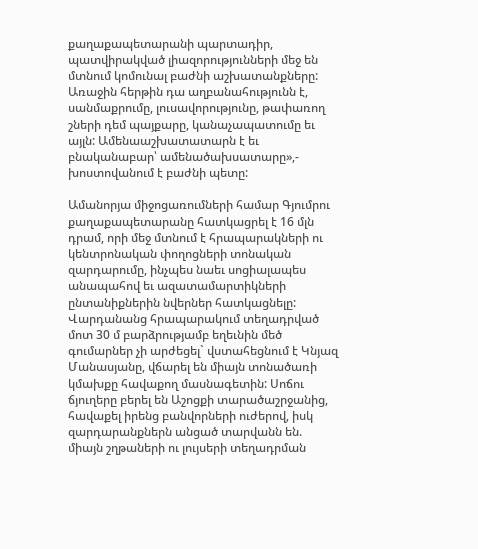քաղաքապետարանի պարտադիր, պատվիրակված լիազորությունների մեջ են մտնում կոմունալ բաժնի աշխատանքները: Առաջին հերթին դա աղբանահությունն է, սանմաքրումը, լուսավորությունը, թափառող շների դեմ պայքարը, կանաչապատումը եւ այլն: Ամենաաշխատատարն է եւ բնականաբար՝ ամենածախսատարը»,- խոստովանում է բաժնի պետը:

Ամանորյա միջոցառումների համար Գյումրու քաղաքապետարանը հատկացրել է 16 մլն դրամ, որի մեջ մտնում է հրապարակների ու կենտրոնական փողոցների տոնական զարդարումը, ինչպես նաեւ սոցիալապես անապահով եւ ազատամարտիկների ընտանիքներին նվերներ հատկացնելը: Վարդանանց հրապարակում տեղադրված մոտ 30 մ բարձրությամբ եղեւնին մեծ գումարներ չի արժեցել` վստահեցնում է Կնյազ Մանասյանը, վճարել են միայն տոնածառի կմախքը հավաքող մասնագետին: Սոճու ճյուղերը բերել են Աշոցքի տարածաշրջանից, հավաքել իրենց բանվորների ուժերով, իսկ զարդարանքներն անցած տարվանն են. միայն շղթաների ու լույսերի տեղադրման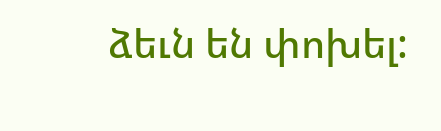ձեւն են փոխել: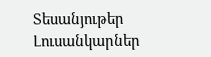Տեսանյութեր
Լուսանկարներ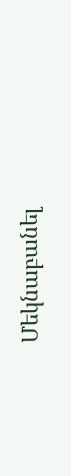Մեկնաբանել